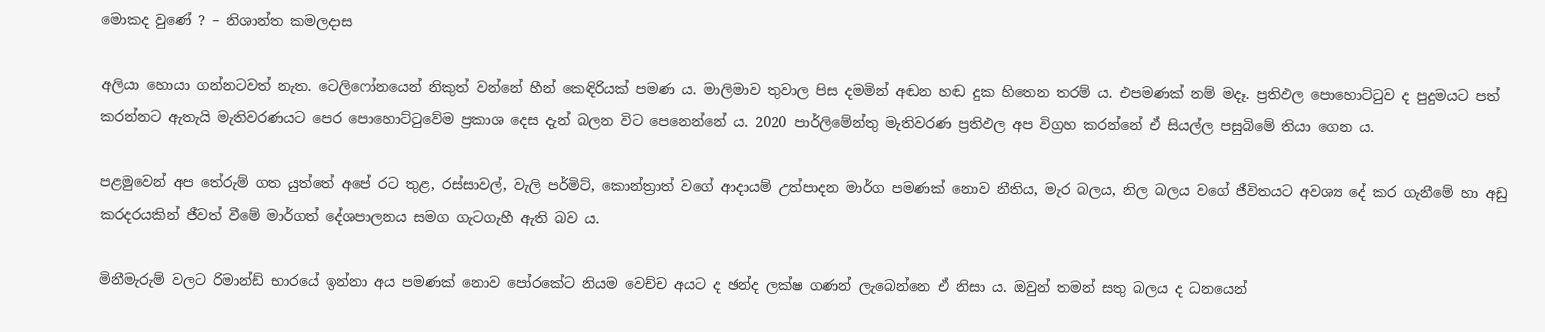මොකද වුණේ ? – නිශාන්ත කමලදාස

අලියා හොයා ගන්නටවත් නැත. ටෙලිෆෝනයෙන් නිකුත් වන්නේ හීන් කෙඳිරියක් පමණ ය. මාලිමාව තුවාල පිස දමමින් අඬන හඬ දුක හිතෙන තරම් ය. එපමණක් නම් මදෑ. ප්‍රතිඵල පොහොට්ටුව ද පුදුමයට පත් කරන්නට ඇතැයි මැතිවරණයට පෙර පොහොට්ටුවේම ප්‍රකාශ දෙස දැන් බලන විට පෙනෙන්නේ ය. 2020 පාර්ලිමේන්තු මැතිවරණ ප්‍රතිඵල අප විග්‍රහ කරන්නේ ඒ සියල්ල පසුබිමේ තියා ගෙන ය.

පළමුවෙන් අප තේරුම් ගත යුත්තේ අපේ රට තුළ, රස්සාවල්, වැලි පර්මිට්, කොන්ත්‍රාත් වගේ ආදායම් උත්පාදන මාර්ග පමණක් නොව නීතිය, මැර බලය, නිල බලය වගේ ජීවිතයට අවශ්‍ය දේ කර ගැනීමේ හා අඩු කරදරයකින් ජීවත් වීමේ මාර්ගත් දේශපාලනය සමග ගැටගැහී ඇති බව ය.

මිනීමැරුම් වලට රිමාන්ඩ් භාරයේ ඉන්නා අය පමණක් නොව පෝරකේට නියම වෙච්ච අයට ද ඡන්ද ලක්ෂ ගණන් ලැබෙන්නෙ ඒ නිසා ය. ඔවුන් තමන් සතු බලය ද ධනයෙන්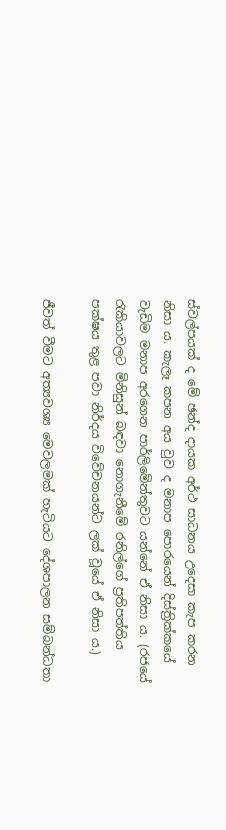ස්වල්පයක් ද මේ ඡන්ද දායක අර්ථ සාධනය උදෙසා කැප කරන නිසා ය. කැලෑ කපන අය වුව ද මනාප පොරයෙන් දිස්ත්‍රික්කයේ වැඩිම මනාප අරගෙන පාර්ලිමේන්තුවට යන්නේ ඒ නිසා ය. (රජයේ රැකියාවලට මිනිසුන් බඳවා නොගැනීමේ රනිල්ගේ ප්‍රතිපත්තිය පක්ෂය තුළ පවා නිර්දය විවේචනයන්ට ලක් වූයේ ඒ නිසා ය.)

ජීවත් වීමට අත්‍යවශ්‍ය මෙවලමක් හැටියට දේශපාලන සම්බන්ධතා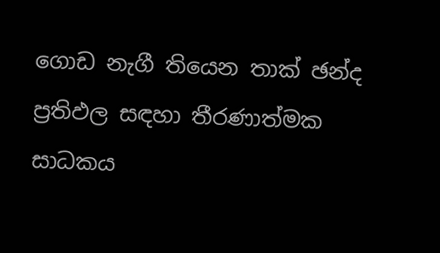ගොඩ නැගී තියෙන තාක් ඡන්ද ප්‍රතිඵල සඳහා තීරණාත්මක සාධකය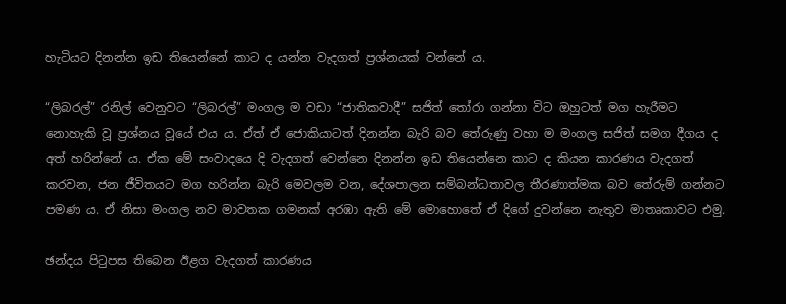හැටියට දිනන්න ඉඩ තියෙන්නේ කාට ද යන්න වැදගත් ප්‍රශ්නයක් වන්නේ ය.

“ලිබරල්” රනිල් වෙනුවට “ලිබරල්” මංගල ම වඩා “ජාතිකවාදී” සජිත් තෝරා ගන්නා විට ඔහුටත් මග හැරීමට නොහැකි වූ ප්‍රශ්නය වූයේ එය ය. ඒත් ඒ ජොකියාටත් දිනන්න බැරි බව තේරුණු වහා ම මංගල සජිත් සමග දීගය ද අත් හරින්නේ ය. ඒක මේ සංවාදයෙ දි වැදගත් වෙන්නෙ දිනන්න ඉඩ තියෙන්නෙ කාට ද කියන කාරණය වැදගත් කරවන, ජන ජීවිතයට මග හරින්න බැරි මෙවලම වන, දේශපාලන සම්බන්ධතාවල තීරණාත්මක බව තේරුම් ගන්නට පමණ ය. ඒ නිසා මංගල නව මාවතක ගමනක් අරඹා ඇති මේ මොහොතේ ඒ දිගේ දුවන්නෙ නැතුව මාතෘකාවට එමු.

ඡන්දය පිටුපස තිබෙන ඊළග වැදගත් කාරණය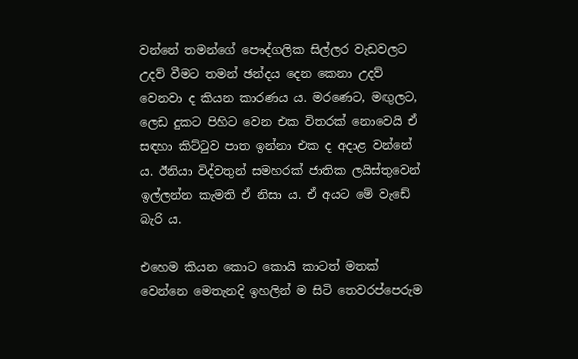වන්නේ තමන්ගේ පෞද්ගලික සිල්ලර වැඩවලට උදව් වීමට තමන් ඡන්දය දෙන කෙනා උදව් වෙනවා ද කියන කාරණය ය. මරණෙට, මඟුලට, ලෙඩ දුකට පිහිට වෙන එක විතරක් නොවෙයි ඒ සඳහා කිට්ටුව පාත ඉන්නා එක ද අදාළ වන්නේ ය. ඊනියා විද්වතුන් සමහරක් ජාතික ලයිස්තුවෙන් ඉල්ලන්න කැමති ඒ නිසා ය. ඒ අයට මේ වැඩේ බැරි ය.

එහෙම කියන කොට කොයි කාටත් මතක් වෙන්නෙ මෙතැනදි ඉහලින් ම සිටි තෙවරප්පෙරුම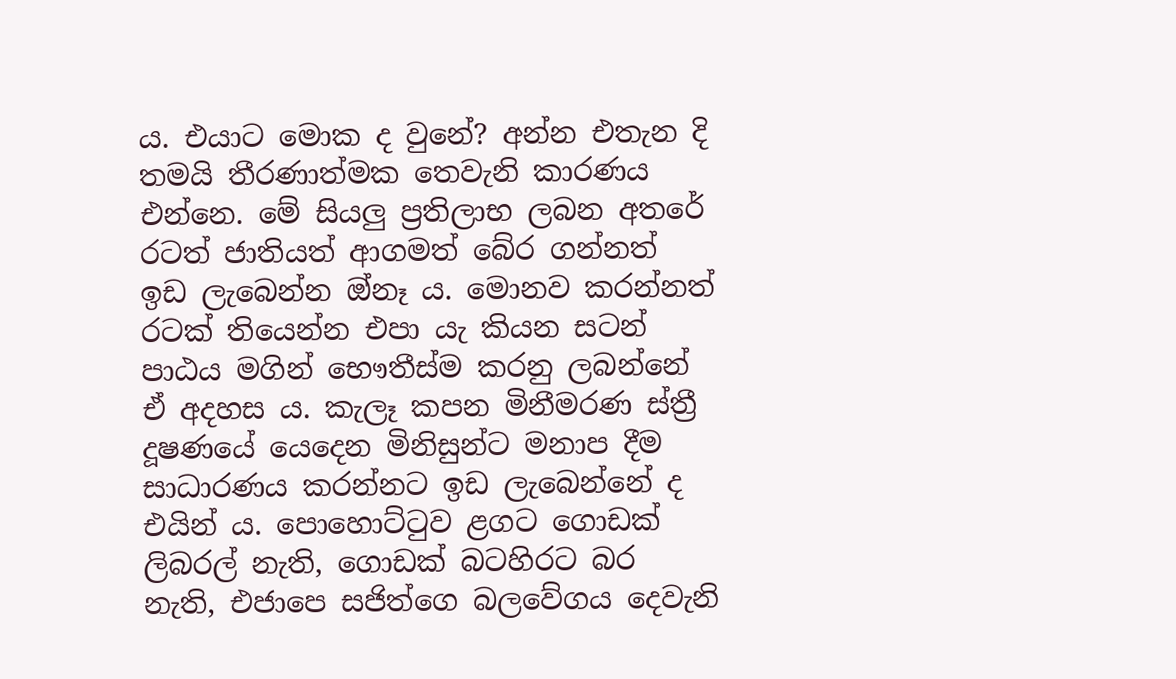ය. එයාට මොක ද වුනේ? අන්න එතැන දි තමයි තීරණාත්මක තෙවැනි කාරණය එන්නෙ. මේ සියලු ප්‍රතිලාභ ලබන අතරේ රටත් ජාතියත් ආගමත් බේර ගන්නත් ඉඩ ලැබෙන්න ඔ්නෑ ය. මොනව කරන්නත් රටක් තියෙන්න එපා යැ කියන සටන් පාඨය මගින් භෞතීස්ම කරනු ලබන්නේ ඒ අදහස ය. කැලෑ කපන මිනීමරණ ස්ත්‍රී දූෂණයේ යෙදෙන මිනිසුන්ට මනාප දීම සාධාරණය කරන්නට ඉඩ ලැබෙන්නේ ද එයින් ය. පොහොට්ටුව ළගට ගොඩක් ලිබරල් නැති, ගොඩක් බටහිරට බර නැති, එජාපෙ සජිත්ගෙ බලවේගය දෙවැනි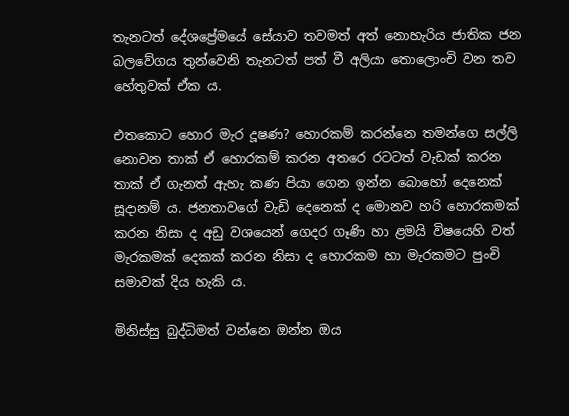තැනටත් දේශප්‍රේමයේ සේයාව තවමත් අත් නොහැරිය ජාතික ජන බලවේගය තුන්වෙනි තැනටත් පත් වී අලියා තොලොංචි වන තව හේතුවක් ඒක ය.

එතකොට හොර මැර දූෂණ? හොරකම් කරන්නෙ තමන්ගෙ සල්ලි නොවන තාක් ඒ හොරකම් කරන අතරෙ රටටත් වැඩක් කරන තාක් ඒ ගැනත් ඇහැ කණ පියා ගෙන ඉන්න බොහෝ දෙනෙක් සූදානම් ය. ජනතාවගේ වැඩි දෙනෙක් ද මොනව හරි හොරකමක් කරන නිසා ද අඩු වශයෙන් ගෙදර ගෑණි හා ළමයි විෂයෙහි වත් මැරකමක් දෙකක් කරන නිසා ද හොරකම හා මැරකමට පුංචි සමාවක් දිය හැකි ය.

මිනිස්සු බුද්ධිමත් වන්නෙ ඔන්න ඔය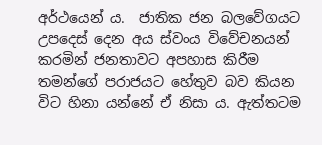අර්ථයෙන් ය.  ජාතික ජන බලවේගයට උපදෙස් දෙන අය ස්වංය විවේචනයන් කරමින් ජනතාවට අපහාස කිරීම තමන්ගේ පරාජයට හේතුව බව කියන විට හිනා යන්නේ ඒ නිසා ය. ඇත්තටම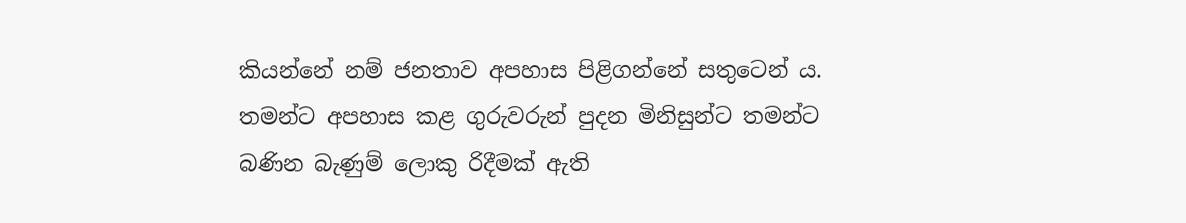කියන්නේ නම් ජනතාව අපහාස පිළිගන්නේ සතුටෙන් ය. තමන්ට අපහාස කළ ගුරුවරුන් පුදන මිනිසුන්ට තමන්ට බණින බැණුම් ලොකු රිදීමක් ඇති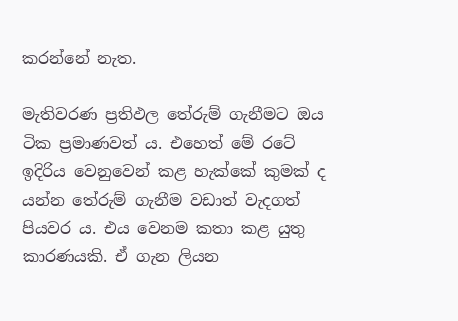කරන්නේ නැත.

මැතිවරණ ප්‍රතිඵල තේරුම් ගැනීමට ඔය ටික ප්‍රමාණවත් ය. එහෙත් මේ රටේ ඉදිරිය වෙනුවෙන් කළ හැක්කේ කුමක් ද යන්න තේරුම් ගැනීම වඩාත් වැදගත් පියවර ය. එය වෙනම කතා කළ යුතු කාරණයකි. ඒ ගැන ලියන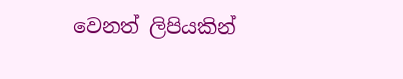වෙනත් ලිපියකින්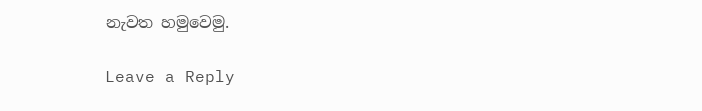නැවත හමුවෙමු.

Leave a Reply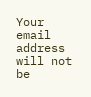Your email address will not be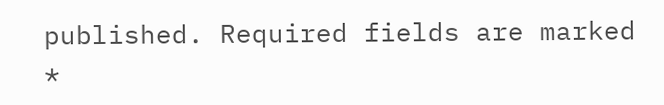published. Required fields are marked *